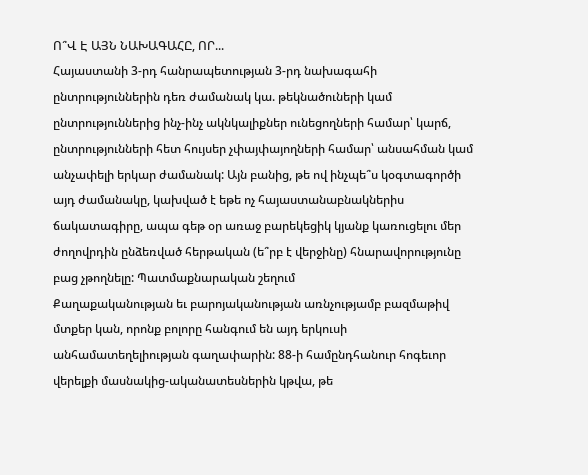Ո՞Վ Է ԱՅՆ ՆԱԽԱԳԱՀԸ, ՈՐ...
Հայաստանի 3-րդ հանրապետության 3-րդ նախագահի ընտրություններին դեռ ժամանակ կա. թեկնածուների կամ ընտրություններից ինչ-ինչ ակնկալիքներ ունեցողների համար՝ կարճ, ընտրությունների հետ հույսեր չփայփայողների համար՝ անսահման կամ անչափելի երկար ժամանակ: Այն բանից, թե ով ինչպե՞ս կօգտագործի այդ ժամանակը, կախված է եթե ոչ հայաստանաբնակներիս ճակատագիրը, ապա գեթ օր առաջ բարեկեցիկ կյանք կառուցելու մեր ժողովրդին ընձեռված հերթական (ե՞րբ է վերջինը) հնարավորությունը բաց չթողնելը: Պատմաքնարական շեղում
Քաղաքականության եւ բարոյականության առնչությամբ բազմաթիվ մտքեր կան, որոնք բոլորը հանգում են այդ երկուսի անհամատեղելիության գաղափարին: 88-ի համընդհանուր հոգեւոր վերելքի մասնակից-ականատեսներին կթվա, թե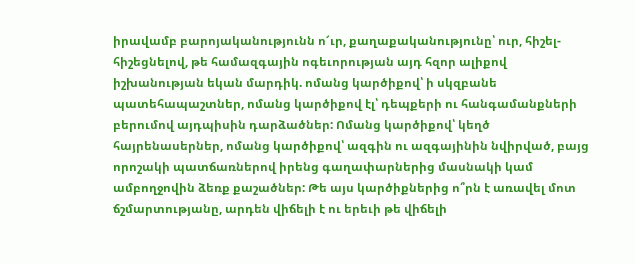իրավամբ բարոյականությունն ո՜ւր, քաղաքականությունը՝ ուր, հիշել-հիշեցնելով, թե համազգային ոգեւորության այդ հզոր ալիքով իշխանության եկան մարդիկ. ոմանց կարծիքով՝ ի սկզբանե պատեհապաշտներ, ոմանց կարծիքով էլ՝ դեպքերի ու հանգամանքների բերումով այդպիսին դարձածներ: Ոմանց կարծիքով՝ կեղծ հայրենասերներ, ոմանց կարծիքով՝ ազգին ու ազգայինին նվիրված, բայց որոշակի պատճառներով իրենց գաղափարներից մասնակի կամ ամբողջովին ձեռք քաշածներ: Թե այս կարծիքներից ո՞րն է առավել մոտ ճշմարտությանը, արդեն վիճելի է ու երեւի թե վիճելի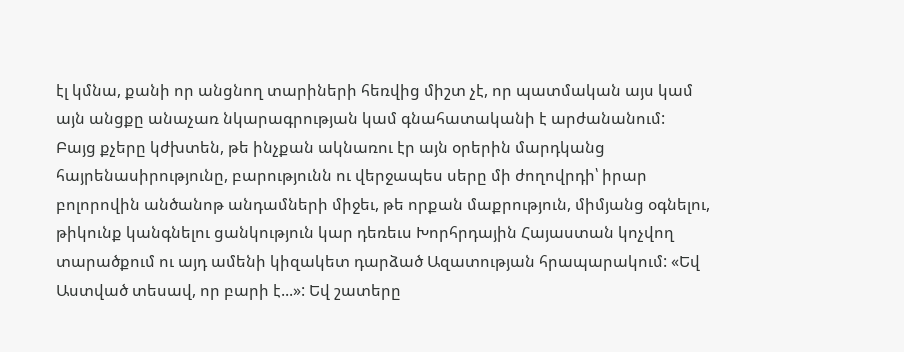էլ կմնա, քանի որ անցնող տարիների հեռվից միշտ չէ, որ պատմական այս կամ այն անցքը անաչառ նկարագրության կամ գնահատականի է արժանանում:
Բայց քչերը կժխտեն, թե ինչքան ակնառու էր այն օրերին մարդկանց հայրենասիրությունը, բարությունն ու վերջապես սերը մի ժողովրդի՝ իրար բոլորովին անծանոթ անդամների միջեւ, թե որքան մաքրություն, միմյանց օգնելու, թիկունք կանգնելու ցանկություն կար դեռեւս Խորհրդային Հայաստան կոչվող տարածքում ու այդ ամենի կիզակետ դարձած Ազատության հրապարակում: «Եվ Աստված տեսավ, որ բարի է...»: Եվ շատերը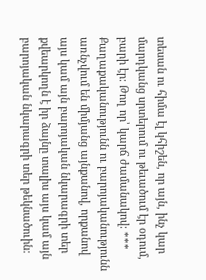տեսան ու հիմա էլ կհիշեն, որ այն, ինչ կար մարդկանց սրտերում ու թեւածում էր օդում, բարի էր: Թող որ՝ կարճ ժամանակով: ***
Քաղաքականությունն ու բարոյականությունն առնչվում են միմյանց այնքանով, որքանով այս կամ այն բարոյական նկարագրի տեր քվեարկողն է իր ձայնը տալիս այս կամ այն բարոյական նկարագրի տեր թեկնածուին: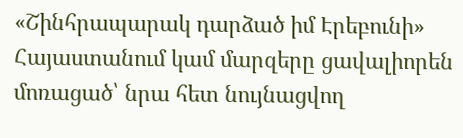«Շինհրապարակ դարձած իմ Էրեբունի»
Հայաստանում կամ մարզերը ցավալիորեն մոռացած՝ նրա հետ նույնացվող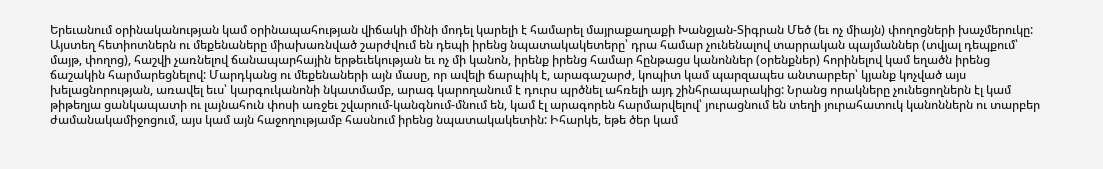Երեւանում օրինականության կամ օրինապահության վիճակի մինի մոդել կարելի է համարել մայրաքաղաքի Խանջյան-Տիգրան Մեծ (եւ ոչ միայն) փողոցների խաչմերուկը: Այստեղ հետիոտներն ու մեքենաները միախառնված շարժվում են դեպի իրենց նպատակակետերը՝ դրա համար չունենալով տարրական պայմաններ (տվյալ դեպքում՝ մայթ, փողոց), հաշվի չառնելով ճանապարհային երթեւեկության եւ ոչ մի կանոն, իրենք իրենց համար հընթացս կանոններ (օրենքներ) հորինելով կամ եղածն իրենց ճաշակին հարմարեցնելով: Մարդկանց ու մեքենաների այն մասը, որ ավելի ճարպիկ է, արագաշարժ, կոպիտ կամ պարզապես անտարբեր՝ կյանք կոչված այս խելացնորության, առավել եւս՝ կարգուկանոնի նկատմամբ, արագ կարողանում է դուրս պրծնել ահռելի այդ շինհրապարակից: Նրանց որակները չունեցողներն էլ կամ թիթեղյա ցանկապատի ու լայնահուն փոսի առջեւ շվարում-կանգնում-մնում են, կամ էլ արագորեն հարմարվելով՝ յուրացնում են տեղի յուրահատուկ կանոններն ու տարբեր ժամանակամիջոցում, այս կամ այն հաջողությամբ հասնում իրենց նպատակակետին: Իհարկե, եթե ծեր կամ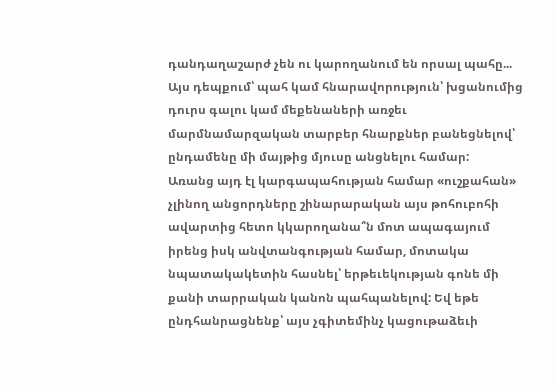դանդաղաշարժ չեն ու կարողանում են որսալ պահը... Այս դեպքում՝ պահ կամ հնարավորություն՝ խցանումից դուրս գալու կամ մեքենաների առջեւ մարմնամարզական տարբեր հնարքներ բանեցնելով՝ ընդամենը մի մայթից մյուսը անցնելու համար:
Առանց այդ էլ կարգապահության համար «ուշքահան» չլինող անցորդները շինարարական այս թոհուբոհի ավարտից հետո կկարողանա՞ն մոտ ապագայում իրենց իսկ անվտանգության համար, մոտակա նպատակակետին հասնել՝ երթեւեկության գոնե մի քանի տարրական կանոն պահպանելով: Եվ եթե ընդհանրացնենք՝ այս չգիտեմինչ կացութաձեւի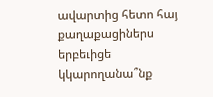ավարտից հետո հայ քաղաքացիներս երբեւիցե կկարողանա՞նք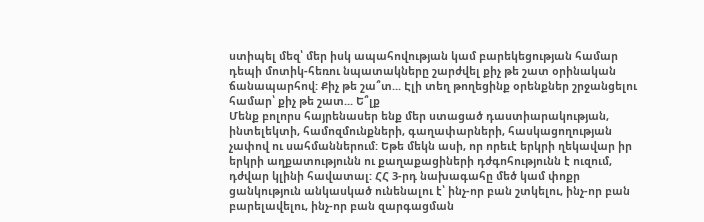ստիպել մեզ՝ մեր իսկ ապահովության կամ բարեկեցության համար դեպի մոտիկ-հեռու նպատակները շարժվել քիչ թե շատ օրինական ճանապարհով: Քիչ թե շա՞տ... Էլի տեղ թողեցինք օրենքներ շրջանցելու համար՝ քիչ թե շատ... Ե՞լք
Մենք բոլորս հայրենասեր ենք մեր ստացած դաստիարակության, ինտելեկտի, համոզմունքների, գաղափարների, հասկացողության չափով ու սահմաններում: Եթե մեկն ասի, որ որեւէ երկրի ղեկավար իր երկրի աղքատությունն ու քաղաքացիների դժգոհությունն է ուզում, դժվար կլինի հավատալ: ՀՀ 3-րդ նախագահը մեծ կամ փոքր ցանկություն անկասկած ունենալու է՝ ինչ-որ բան շտկելու, ինչ-որ բան բարելավելու, ինչ-որ բան զարգացման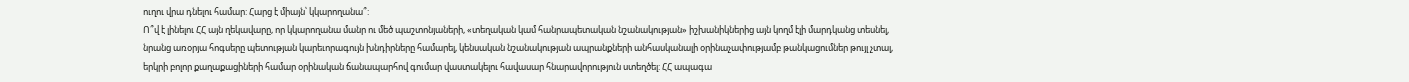ուղու վրա դնելու համար: Հարց է միայն՝ կկարողանա՞:
Ո՞վ է լինելու ՀՀ այն ղեկավարը, որ կկարողանա մանր ու մեծ պաշտոնյաների, «տեղական կամ հանրապետական նշանակության» իշխանիկներից այն կողմ էլի մարդկանց տեսնել, նրանց առօրյա հոգսերը պետության կարեւորագույն խնդիրները համարել, կենսական նշանակության ապրանքների անհասկանալի օրինաչափությամբ թանկացումներ թույլ չտալ, երկրի բոլոր քաղաքացիների համար օրինական ճանապարհով գումար վաստակելու հավասար հնարավորություն ստեղծել: ՀՀ ապագա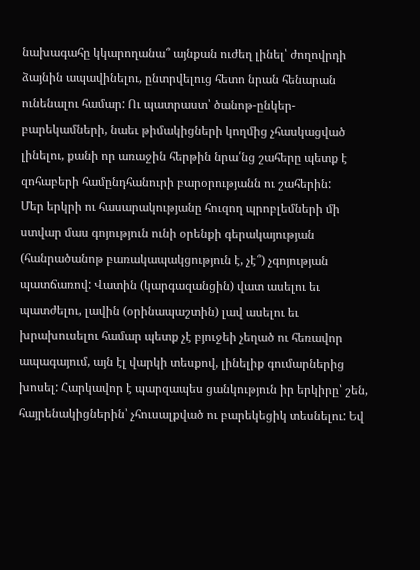նախագահը կկարողանա՞ այնքան ուժեղ լինել՝ ժողովրդի ձայնին ապավինելու, ընտրվելուց հետո նրան հենարան ունենալու համար: Ու պատրաստ՝ ծանոթ-ընկեր-բարեկամների, նաեւ թիմակիցների կողմից չհասկացված լինելու, քանի որ առաջին հերթին նրա՛նց շահերը պետք է զոհաբերի համընդհանուրի բարօրությանն ու շահերին:
Մեր երկրի ու հասարակությանը հուզող պրոբլեմների մի ստվար մաս գոյություն ունի օրենքի գերակայության (հանրածանոթ բառակապակցություն է, չէ՞) չգոյության պատճառով: Վատին (կարգազանցին) վատ ասելու եւ պատժելու, լավին (օրինապաշտին) լավ ասելու եւ խրախուսելու համար պետք չէ բյուջեի չեղած ու հեռավոր ապագայում, այն էլ վարկի տեսքով, լինելիք գումարներից խոսել: Հարկավոր է պարզապես ցանկություն իր երկիրը՝ շեն, հայրենակիցներին՝ չհուսալքված ու բարեկեցիկ տեսնելու: Եվ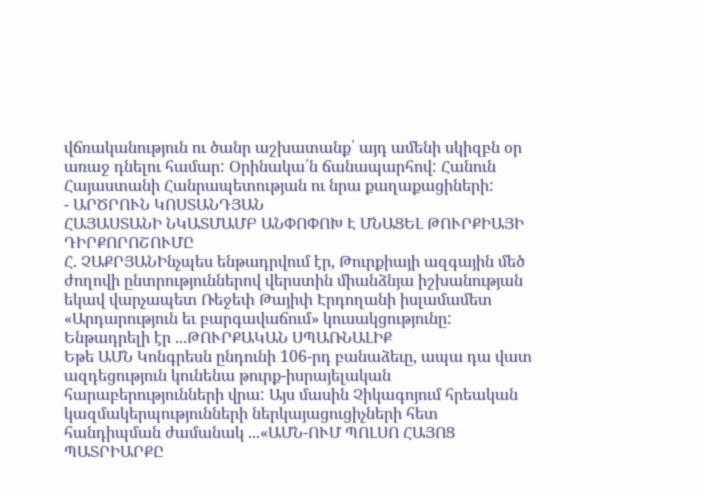վճռականություն ու ծանր աշխատանք՝ այդ ամենի սկիզբն օր առաջ դնելու համար: Օրինակա՛ն ճանապարհով: Հանուն Հայաստանի Հանրապետության ու նրա քաղաքացիների:
- ԱՐԾՐՈՒՆ ԿՈՍՏԱՆԴՅԱՆ
ՀԱՅԱՍՏԱՆԻ ՆԿԱՏՄԱՄԲ ԱՆՓՈՓՈԽ Է ՄՆԱՑԵԼ ԹՈՒՐՔԻԱՅԻ ԴԻՐՔՈՐՈՇՈՒՄԸ
Հ. ՉԱՔՐՅԱՆԻնչպես ենթադրվում էր, Թուրքիայի ազգային մեծ ժողովի ընտրություններով վերստին միանձնյա իշխանության եկավ վարչապետ Ռեջեփ Թայիփ Էրդողանի իսլամամետ «Արդարություն եւ բարգավաճում» կուսակցությունը: Ենթադրելի էր ...ԹՈՒՐՔԱԿԱՆ ՍՊԱՌՆԱԼԻՔ
Եթե ԱՄՆ Կոնգրեսն ընդունի 106-րդ բանաձեւը, ապա դա վատ ազդեցություն կունենա թուրք-իսրայելական հարաբերությունների վրա: Այս մասին Չիկագոյում հրեական կազմակերպությունների ներկայացուցիչների հետ հանդիպման ժամանակ ...«ԱՄՆ-ՈՒՄ ՊՈԼՍՈ ՀԱՅՈՑ ՊԱՏՐԻԱՐՔԸ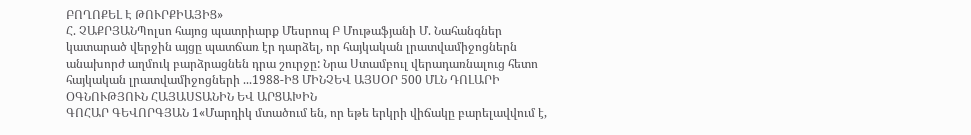ԲՈՂՈՔԵԼ Է ԹՈՒՐՔԻԱՅԻՑ»
Հ. ՉԱՔՐՅԱՆՊոլսո հայոց պատրիարք Մեսրոպ Բ Մութաֆյանի Մ. Նահանգներ կատարած վերջին այցը պատճառ էր դարձել, որ հայկական լրատվամիջոցներն անախորժ աղմուկ բարձրացնեն դրա շուրջը: Նրա Ստամբուլ վերադառնալուց հետո հայկական լրատվամիջոցների ...1988-ԻՑ ՄԻՆՉԵՎ ԱՅՍՕՐ 500 ՄԼՆ ԴՈԼԱՐԻ ՕԳՆՈՒԹՅՈՒՆ ՀԱՅԱՍՏԱՆԻՆ ԵՎ ԱՐՑԱԽԻՆ
ԳՈՀԱՐ ԳԵՎՈՐԳՅԱՆ 1«Մարդիկ մտածում են, որ եթե երկրի վիճակը բարելավվում է,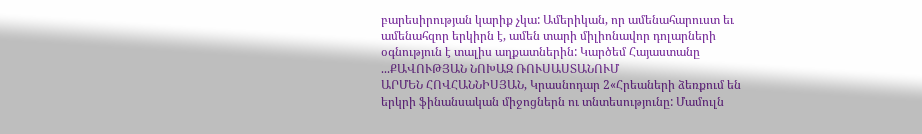բարեսիրության կարիք չկա: Ամերիկան, որ ամենահարուստ եւ ամենահզոր երկիրն է, ամեն տարի միլիոնավոր դոլարների օգնություն է տալիս աղքատներին: Կարծեմ Հայաստանը ...ՔԱՎՈՒԹՅԱՆ ՆՈԽԱԶ ՌՈՒՍԱՍՏԱՆՈՒՄ
ԱՐՄԵՆ ՀՈՎՀԱՆՆԻՍՅԱՆ, Կրասնոդար 2«Հրեաների ձեռքում են երկրի ֆինանսական միջոցներն ու տնտեսությունը: Մամուլն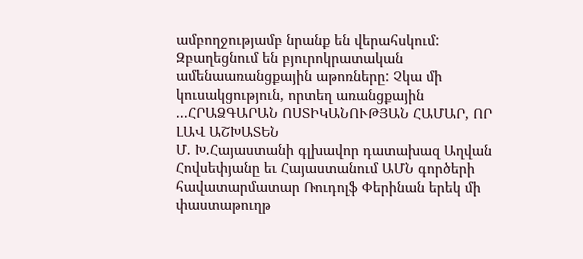ամբողջությամբ նրանք են վերահսկում: Զբաղեցնում են բյուրոկրատական ամենաառանցքային աթոռները: Չկա մի կուսակցություն, որտեղ առանցքային ...ՀՐԱՁԳԱՐԱՆ ՈՍՏԻԿԱՆՈՒԹՅԱՆ ՀԱՄԱՐ, ՈՐ ԼԱՎ ԱՇԽԱՏԵՆ
Մ. Խ.Հայաստանի գլխավոր դատախազ Աղվան Հովսեփյանը եւ Հայաստանում ԱՄՆ գործերի հավատարմատար Ռուդոլֆ Փերինան երեկ մի փաստաթուղթ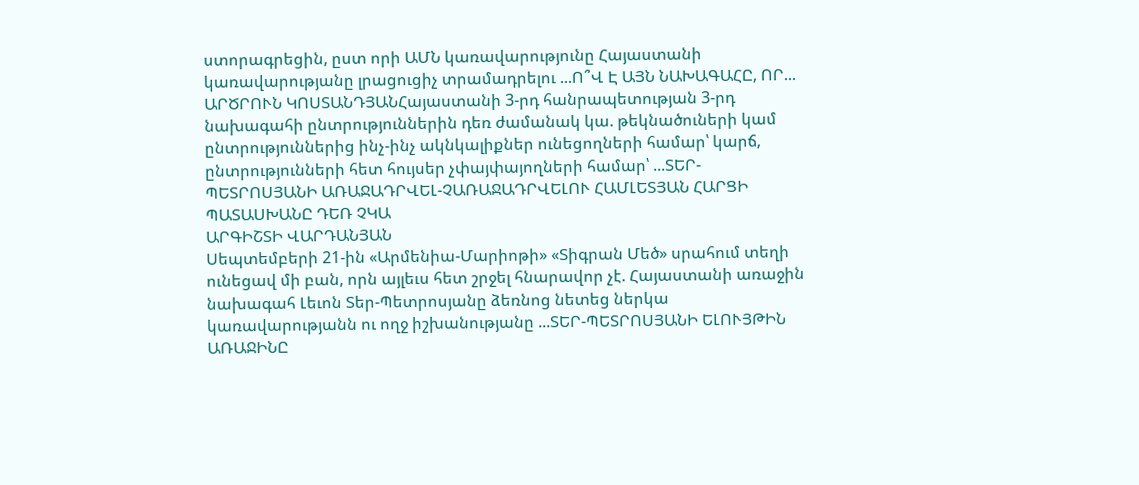ստորագրեցին, ըստ որի ԱՄՆ կառավարությունը Հայաստանի կառավարությանը լրացուցիչ տրամադրելու ...Ո՞Վ Է ԱՅՆ ՆԱԽԱԳԱՀԸ, ՈՐ...
ԱՐԾՐՈՒՆ ԿՈՍՏԱՆԴՅԱՆՀայաստանի 3-րդ հանրապետության 3-րդ նախագահի ընտրություններին դեռ ժամանակ կա. թեկնածուների կամ ընտրություններից ինչ-ինչ ակնկալիքներ ունեցողների համար՝ կարճ, ընտրությունների հետ հույսեր չփայփայողների համար՝ ...ՏԵՐ-ՊԵՏՐՈՍՅԱՆԻ ԱՌԱՋԱԴՐՎԵԼ-ՉԱՌԱՋԱԴՐՎԵԼՈՒ ՀԱՄԼԵՏՅԱՆ ՀԱՐՑԻ ՊԱՏԱՍԽԱՆԸ ԴԵՌ ՉԿԱ
ԱՐԳԻՇՏԻ ՎԱՐԴԱՆՅԱՆ
Սեպտեմբերի 21-ին «Արմենիա-Մարիոթի» «Տիգրան Մեծ» սրահում տեղի ունեցավ մի բան, որն այլեւս հետ շրջել հնարավոր չէ. Հայաստանի առաջին նախագահ Լեւոն Տեր-Պետրոսյանը ձեռնոց նետեց ներկա կառավարությանն ու ողջ իշխանությանը ...ՏԵՐ-ՊԵՏՐՈՍՅԱՆԻ ԵԼՈՒՅԹԻՆ ԱՌԱՋԻՆԸ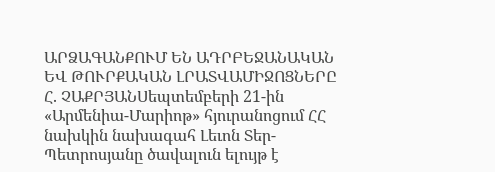ԱՐՁԱԳԱՆՔՈՒՄ ԵՆ ԱԴՐԲԵՋԱՆԱԿԱՆ ԵՎ ԹՈՒՐՔԱԿԱՆ ԼՐԱՏՎԱՄԻՋՈՑՆԵՐԸ
Հ. ՉԱՔՐՅԱՆՍեպտեմբերի 21-ին «Արմենիա-Մարիոթ» հյուրանոցում ՀՀ նախկին նախագահ Լեւոն Տեր-Պետրոսյանը ծավալուն ելույթ է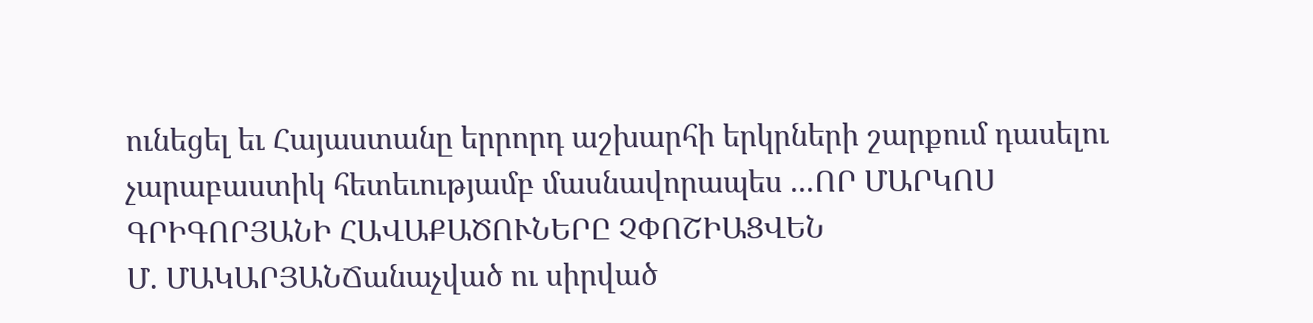ունեցել եւ Հայաստանը երրորդ աշխարհի երկրների շարքում դասելու չարաբաստիկ հետեւությամբ մասնավորապես ...ՈՐ ՄԱՐԿՈՍ ԳՐԻԳՈՐՅԱՆԻ ՀԱՎԱՔԱԾՈՒՆԵՐԸ ՉՓՈՇԻԱՑՎԵՆ
Մ. ՄԱԿԱՐՅԱՆՃանաչված ու սիրված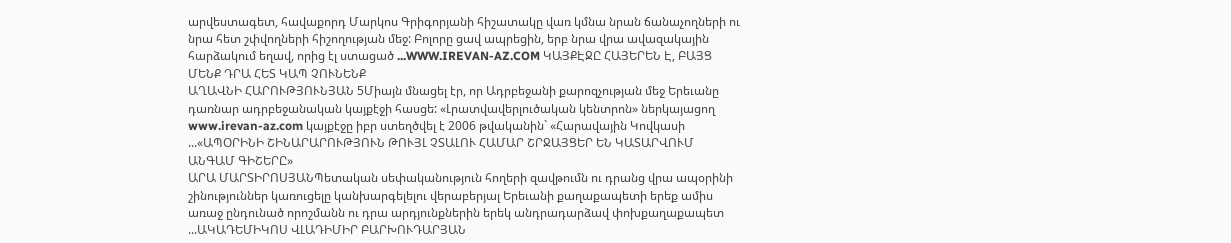արվեստագետ, հավաքորդ Մարկոս Գրիգորյանի հիշատակը վառ կմնա նրան ճանաչողների ու նրա հետ շփվողների հիշողության մեջ: Բոլորը ցավ ապրեցին, երբ նրա վրա ավազակային հարձակում եղավ, որից էլ ստացած ...WWW.IREVAN-AZ.COM ԿԱՅՔԷՋԸ ՀԱՅԵՐԵՆ Է, ԲԱՅՑ ՄԵՆՔ ԴՐԱ ՀԵՏ ԿԱՊ ՉՈՒՆԵՆՔ
ԱՂԱՎՆԻ ՀԱՐՈՒԹՅՈՒՆՅԱՆ 5Միայն մնացել էր, որ Ադրբեջանի քարոզչության մեջ Երեւանը դառնար ադրբեջանական կայքէջի հասցե: «Լրատվավերլուծական կենտրոն» ներկայացող www.irevan-az.com կայքէջը իբր ստեղծվել է 2006 թվականին` «Հարավային Կովկասի ...«ԱՊՕՐԻՆԻ ՇԻՆԱՐԱՐՈՒԹՅՈՒՆ ԹՈՒՅԼ ՉՏԱԼՈՒ ՀԱՄԱՐ ՇՐՋԱՅՑԵՐ ԵՆ ԿԱՏԱՐՎՈՒՄ ԱՆԳԱՄ ԳԻՇԵՐԸ»
ԱՐԱ ՄԱՐՏԻՐՈՍՅԱՆՊետական սեփականություն հողերի զավթումն ու դրանց վրա ապօրինի շինություններ կառուցելը կանխարգելելու վերաբերյալ Երեւանի քաղաքապետի երեք ամիս առաջ ընդունած որոշմանն ու դրա արդյունքներին երեկ անդրադարձավ փոխքաղաքապետ ...ԱԿԱԴԵՄԻԿՈՍ ՎԼԱԴԻՄԻՐ ԲԱՐԽՈՒԴԱՐՅԱՆ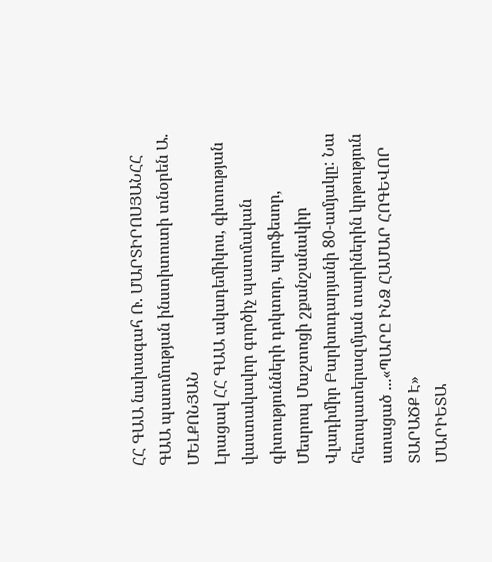ՀՀ ԳԱԱ նախագահ Ռ. ՄԱՐՏԻՐՈՍՅԱՆՀՀ ԳԱԱ պատմության ինստիտուտի տնօրեն Ա. ՄԵԼՔՈՆՅԱՆ
Լրացավ ՀՀ ԳԱԱ ակադեմիկոս, գիտության վաստակավոր գործիչ պատմական գիտությունների դոկտոր, պրոֆեսոր, Մեսրոպ Մաշտոցի շքանշանակիր Վլադիմիր Բարխուդարյանի 80-ամյակը: Նա հետպատերազմյան տարիներին կրթություն ստացած ...«ՊԱՐԸ ԻՆՁ ՀԱՄԱՐ ՀՈԳԵՎՈՐ ՏԱՐԱԾՔ Է»
ՄԱՐԻԵՏԱ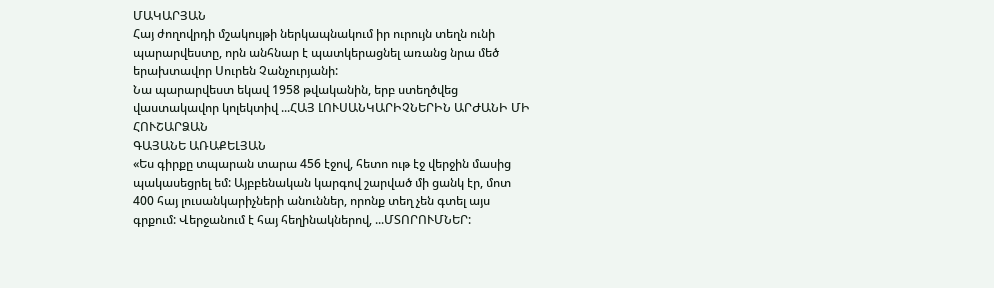ՄԱԿԱՐՅԱՆ
Հայ ժողովրդի մշակույթի ներկապնակում իր ուրույն տեղն ունի պարարվեստը, որն անհնար է պատկերացնել առանց նրա մեծ երախտավոր Սուրեն Չանչուրյանի:
Նա պարարվեստ եկավ 1958 թվականին, երբ ստեղծվեց վաստակավոր կոլեկտիվ ...ՀԱՅ ԼՈՒՍԱՆԿԱՐԻՉՆԵՐԻՆ ԱՐԺԱՆԻ ՄԻ ՀՈՒՇԱՐՁԱՆ
ԳԱՅԱՆԵ ԱՌԱՔԵԼՅԱՆ
«Ես գիրքը տպարան տարա 456 էջով, հետո ութ էջ վերջին մասից պակասեցրել եմ: Այբբենական կարգով շարված մի ցանկ էր, մոտ 400 հայ լուսանկարիչների անուններ, որոնք տեղ չեն գտել այս գրքում: Վերջանում է հայ հեղինակներով, ...ՄՏՈՐՈՒՄՆԵՐ: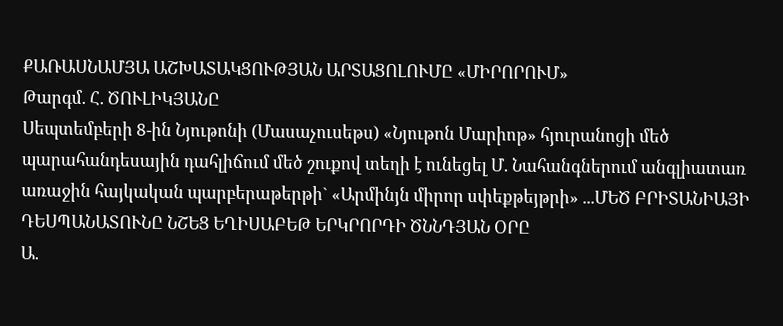ՔԱՌԱՍՆԱՄՅԱ ԱՇԽԱՏԱԿՑՈՒԹՅԱՆ ԱՐՏԱՑՈԼՈՒՄԸ «ՄԻՐՈՐՈՒՄ»
Թարգմ. Հ. ԾՈՒԼԻԿՅԱՆԸ
Սեպտեմբերի 8-ին Նյութոնի (Մասաչուսեթս) «Նյութոն Մարիոթ» հյուրանոցի մեծ պարահանդեսային դահլիճում մեծ շուքով տեղի է ունեցել Մ. Նահանգներում անգլիատառ առաջին հայկական պարբերաթերթի` «Արմինյն միրոր սփեքթեյթրի» ...ՄԵԾ ԲՐԻՏԱՆԻԱՅԻ ԴԵՍՊԱՆԱՏՈՒՆԸ ՆՇԵՑ ԵՂԻՍԱԲԵԹ ԵՐԿՐՈՐԴԻ ԾՆՆԴՅԱՆ ՕՐԸ
Ա.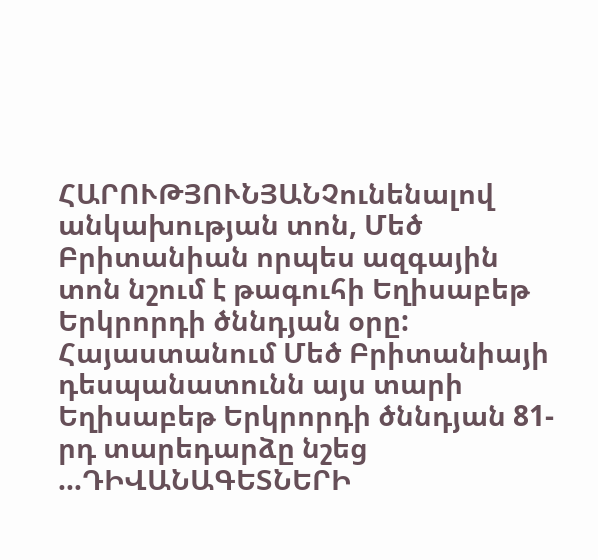ՀԱՐՈՒԹՅՈՒՆՅԱՆՉունենալով անկախության տոն, Մեծ Բրիտանիան որպես ազգային տոն նշում է թագուհի Եղիսաբեթ Երկրորդի ծննդյան օրը: Հայաստանում Մեծ Բրիտանիայի դեսպանատունն այս տարի Եղիսաբեթ Երկրորդի ծննդյան 81-րդ տարեդարձը նշեց ...ԴԻՎԱՆԱԳԵՏՆԵՐԻ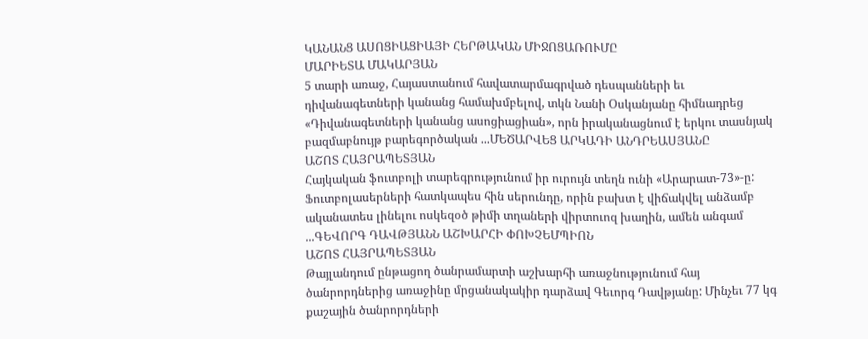ԿԱՆԱՆՑ ԱՍՈՑԻԱՑԻԱՅԻ ՀԵՐԹԱԿԱՆ ՄԻՋՈՑԱՌՈՒՄԸ
ՄԱՐԻԵՏԱ ՄԱԿԱՐՅԱՆ
5 տարի առաջ, Հայաստանում հավատարմագրված դեսպանների եւ դիվանագետների կանանց համախմբելով, տկն Նանի Օսկանյանը հիմնադրեց «Դիվանագետների կանանց ասոցիացիան», որն իրականացնում է երկու տասնյակ բազմաբնույթ բարեգործական ...ՄԵԾԱՐՎԵՑ ԱՐԿԱԴԻ ԱՆԴՐԵԱՍՅԱՆԸ
ԱՇՈՏ ՀԱՅՐԱՊԵՏՅԱՆ
Հայկական ֆուտբոլի տարեգրությունում իր ուրույն տեղն ունի «Արարատ-73»-ը: Ֆուտբոլասերների հատկապես հին սերունդը, որին բախտ է վիճակվել անձամբ ականատես լինելու ոսկեզօծ թիմի տղաների վիրտուոզ խաղին, ամեն անգամ ...ԳԵՎՈՐԳ ԴԱՎԹՅԱՆՆ ԱՇԽԱՐՀԻ ՓՈԽՉԵՄՊԻՈՆ
ԱՇՈՏ ՀԱՅՐԱՊԵՏՅԱՆ
Թայլանդում ընթացող ծանրամարտի աշխարհի առաջնությունում հայ ծանրորդներից առաջինը մրցանակակիր դարձավ Գեւորգ Դավթյանը: Մինչեւ 77 կգ քաշային ծանրորդների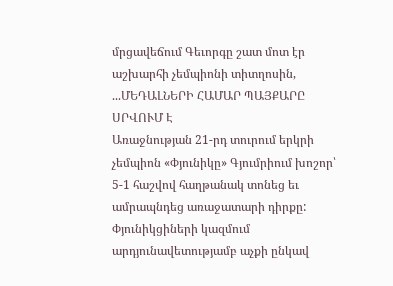մրցավեճում Գեւորգը շատ մոտ էր աշխարհի չեմպիոնի տիտղոսին, ...ՄԵԴԱԼՆԵՐԻ ՀԱՄԱՐ ՊԱՅՔԱՐԸ ՍՐՎՈՒՄ Է
Առաջնության 21-րդ տուրում երկրի չեմպիոն «Փյունիկը» Գյումրիում խոշոր՝ 5-1 հաշվով հաղթանակ տոնեց եւ ամրապնդեց առաջատարի դիրքը: Փյունիկցիների կազմում արդյունավետությամբ աչքի ընկավ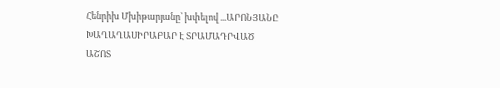Հենրիխ Մխիթարյանը՝ խփելով ...ԱՐՈՆՅԱՆԸ ԽԱՂԱՂԱՍԻՐԱԲԱՐ Է ՏՐԱՄԱԴՐՎԱԾ
ԱՇՈՏ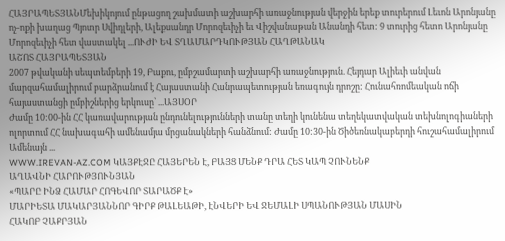ՀԱՅՐԱՊԵՏՅԱՆՄեխիկոյում ընթացող շախմատի աշխարհի առաջնության վերջին երեք տուրերում Լեւոն Արոնյանը ոչ-ոքի խաղաց Պյոտր Սվիդլերի, Ալեքսանդր Մորոզեւիչի եւ Վիշվանաթան Անանդի հետ: 9 տուրից հետո Արոնյանը Մորոզեւիչի հետ վաստակել ...ՈՒԺԻ ԵՎ ՏՂԱՄԱՐԴԿՈՒԹՅԱՆ ՀԱՂԹԱՆԱԿ
ԱՇՈՏ ՀԱՅՐԱՊԵՏՅԱՆ
2007 թվականի սեպտեմբերի 19, Բաքու, ըմբշամարտի աշխարհի առաջնություն. Հեյդար Ալիեւի անվան մարզահամալիրում բարձրանում է Հայաստանի Հանրապետության եռագույն դրոշը: Հունահռոմեական ոճի հայաստանցի ըմբիշներից երկուսը՝ ...ԱՅՍՕՐ
Ժամը 10:00-ին ՀՀ կառավարության ընդունելությունների տանը տեղի կունենա տեղեկատվական տեխնոլոգիաների ոլորտում ՀՀ նախագահի ամենամյա մրցանակների հանձնում: Ժամը 10:30-ին Ծիծեռնակաբերդի հուշահամալիրում Ամենայն ...
WWW.IREVAN-AZ.COM ԿԱՅՔԷՋԸ ՀԱՅԵՐԵՆ Է, ԲԱՅՑ ՄԵՆՔ ԴՐԱ ՀԵՏ ԿԱՊ ՉՈՒՆԵՆՔ
ԱՂԱՎՆԻ ՀԱՐՈՒԹՅՈՒՆՅԱՆ
«ՊԱՐԸ ԻՆՁ ՀԱՄԱՐ ՀՈԳԵՎՈՐ ՏԱՐԱԾՔ Է»
ՄԱՐԻԵՏԱ ՄԱԿԱՐՅԱՆՆՈՐ ԳԻՐՔ ԹԱԼԵԱԹԻ, ԷՆՎԵՐԻ ԵՎ ՋԵՄԱԼԻ ՍՊԱՆՈՒԹՅԱՆ ՄԱՍԻՆ
ՀԱԿՈԲ ՉԱՔՐՅԱՆ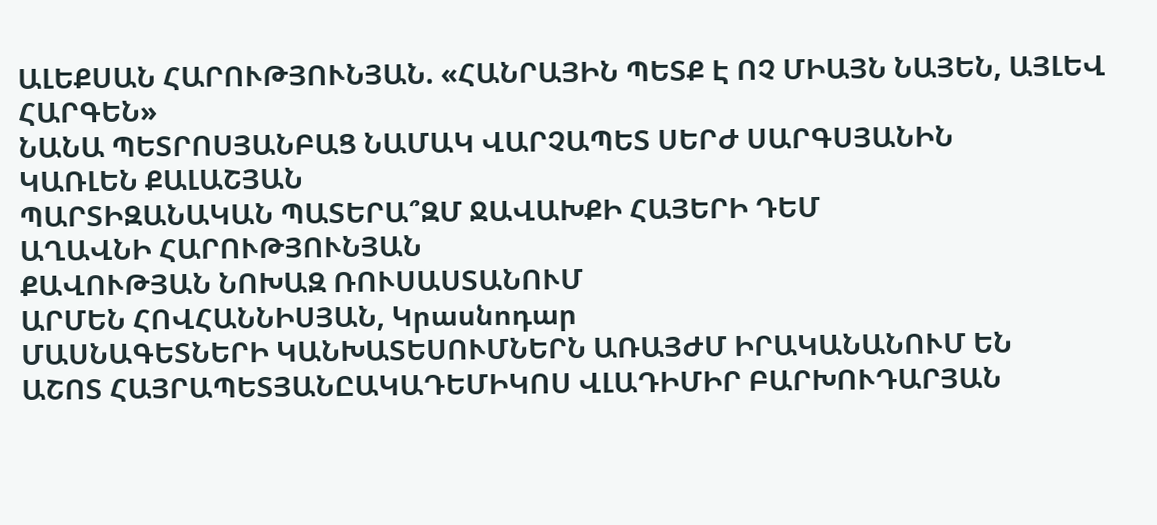ԱԼԵՔՍԱՆ ՀԱՐՈՒԹՅՈՒՆՅԱՆ. «ՀԱՆՐԱՅԻՆ ՊԵՏՔ Է ՈՉ ՄԻԱՅՆ ՆԱՅԵՆ, ԱՅԼԵՎ ՀԱՐԳԵՆ»
ՆԱՆԱ ՊԵՏՐՈՍՅԱՆԲԱՑ ՆԱՄԱԿ ՎԱՐՉԱՊԵՏ ՍԵՐԺ ՍԱՐԳՍՅԱՆԻՆ
ԿԱՌԼԵՆ ՔԱԼԱՇՅԱՆ
ՊԱՐՏԻԶԱՆԱԿԱՆ ՊԱՏԵՐԱ՞ԶՄ ՋԱՎԱԽՔԻ ՀԱՅԵՐԻ ԴԵՄ
ԱՂԱՎՆԻ ՀԱՐՈՒԹՅՈՒՆՅԱՆ
ՔԱՎՈՒԹՅԱՆ ՆՈԽԱԶ ՌՈՒՍԱՍՏԱՆՈՒՄ
ԱՐՄԵՆ ՀՈՎՀԱՆՆԻՍՅԱՆ, Կրասնոդար
ՄԱՍՆԱԳԵՏՆԵՐԻ ԿԱՆԽԱՏԵՍՈՒՄՆԵՐՆ ԱՌԱՅԺՄ ԻՐԱԿԱՆԱՆՈՒՄ ԵՆ
ԱՇՈՏ ՀԱՅՐԱՊԵՏՅԱՆԸԱԿԱԴԵՄԻԿՈՍ ՎԼԱԴԻՄԻՐ ԲԱՐԽՈՒԴԱՐՅԱՆ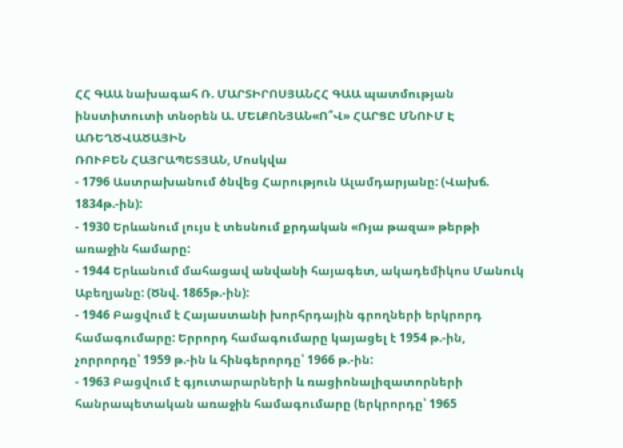ՀՀ ԳԱԱ նախագահ Ռ. ՄԱՐՏԻՐՈՍՅԱՆՀՀ ԳԱԱ պատմության ինստիտուտի տնօրեն Ա. ՄԵԼՔՈՆՅԱՆ«Ո՞Վ» ՀԱՐՑԸ ՄՆՈՒՄ Է ԱՌԵՂԾՎԱԾԱՅԻՆ
ՌՈՒԲԵՆ ՀԱՅՐԱՊԵՏՅԱՆ, Մոսկվա
- 1796 Աստրախանում ծնվեց Հարություն Ալամդարյանը: (Վախճ. 1834թ.-ին):
- 1930 Երևանում լույս է տեսնում քրդական «Ռյա թազա» թերթի առաջին համարը:
- 1944 Երևանում մահացավ անվանի հայագետ, ակադեմիկոս Մանուկ Աբեղյանը: (Ծնվ. 1865թ.-ին):
- 1946 Բացվում է Հայաստանի խորհրդային գրողների երկրորդ համագումարը: Երրորդ համագումարը կայացել է 1954 թ.-ին, չորրորդը՝ 1959 թ.-ին և հինգերորդը՝ 1966 թ.-ին:
- 1963 Բացվում է գյուտարարների և ռացիոնալիզատորների հանրապետական առաջին համագումարը (երկրորդը՝ 1965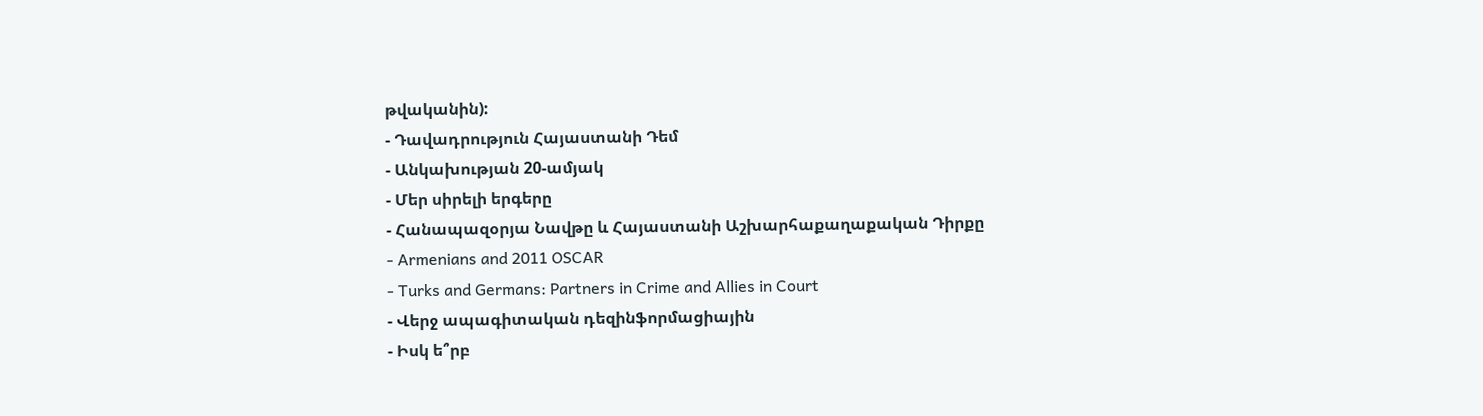թվականին):
- Դավադրություն Հայաստանի Դեմ
- Անկախության 20-ամյակ
- Մեր սիրելի երգերը
- Հանապազօրյա Նավթը և Հայաստանի Աշխարհաքաղաքական Դիրքը
- Armenians and 2011 OSCAR
- Turks and Germans: Partners in Crime and Allies in Court
- Վերջ ապագիտական դեզինֆորմացիային
- Իսկ ե՞րբ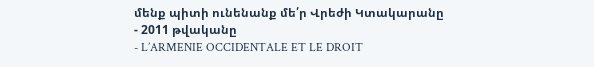մենք պիտի ունենանք մե՛ր Վրեժի Կտակարանը
- 2011 թվականը
- L’ARMENIE OCCIDENTALE ET LE DROIT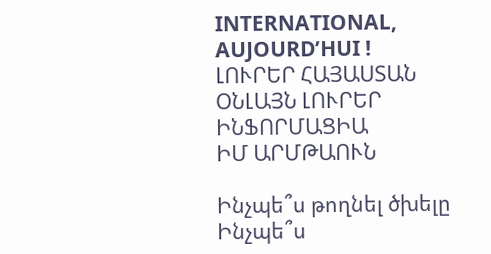INTERNATIONAL, AUJOURD’HUI !
ԼՈՒՐԵՐ ՀԱՅԱՍՏԱՆ
ՕՆԼԱՅՆ ԼՈՒՐԵՐ
ԻՆՖՈՐՄԱՑԻԱ
ԻՄ ԱՐՄԹԱՈՒՆ

Ինչպե՞ս թողնել ծխելը
Ինչպե՞ս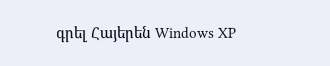գրել Հայերեն Windows XP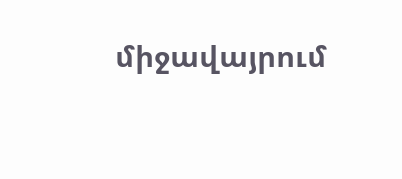միջավայրում